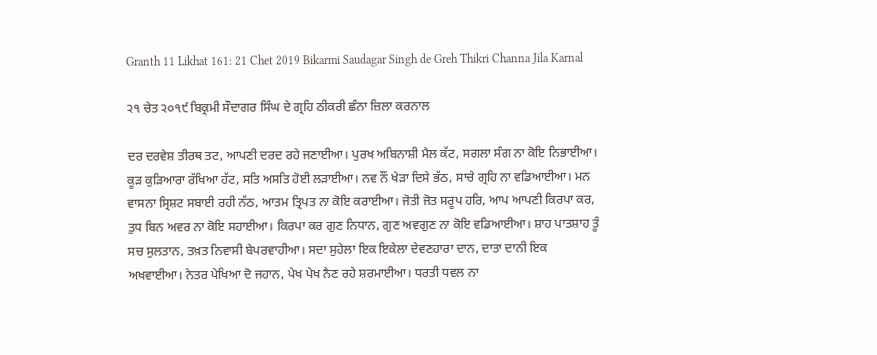Granth 11 Likhat 161: 21 Chet 2019 Bikarmi Saudagar Singh de Greh Thikri Channa Jila Karnal

੨੧ ਚੇਤ ੨੦੧੯ ਬਿਕ੍ਰਮੀ ਸੌਦਾਗਰ ਸਿੰਘ ਦੇ ਗ੍ਰਹਿ ਠੀਕਰੀ ਛੰਨਾ ਜ਼ਿਲਾ ਕਰਨਾਲ

ਦਰ ਦਰਵੇਸ਼ ਤੀਰਥ ਤਟ, ਆਪਣੀ ਦਰਦ ਰਹੇ ਜਣਾਈਆ। ਪੁਰਖ ਅਬਿਨਾਸ਼ੀ ਮੈਲ ਕੱਟ, ਸਗਲਾ ਸੰਗ ਨਾ ਕੋਇ ਨਿਭਾਈਆ। ਕੂੜ ਕੁੜਿਆਰਾ ਰੱਖਿਆ ਹੱਟ, ਸਤਿ ਅਸਤਿ ਹੋਈ ਲੜਾਈਆ। ਨਵ ਨੌਂ ਖੇੜਾ ਦਿਸੇ ਭੱਠ, ਸਾਚੇ ਗ੍ਰਹਿ ਨਾ ਵਡਿਆਈਆ। ਮਨ ਵਾਸਨਾ ਸ੍ਰਿਸ਼ਟ ਸਬਾਈ ਰਹੀ ਨੱਠ, ਆਤਮ ਤ੍ਰਿਪਤ ਨਾ ਕੋਇ ਕਰਾਈਆ। ਜੋਤੀ ਜੋਤ ਸਰੂਪ ਹਰਿ, ਆਪ ਆਪਣੀ ਕਿਰਪਾ ਕਰ, ਤੁਧ ਬਿਨ ਅਵਰ ਨਾ ਕੋਇ ਸਹਾਈਆ। ਕਿਰਪਾ ਕਰ ਗੁਣ ਨਿਧਾਨ, ਗੁਣ ਅਵਗੁਣ ਨਾ ਕੋਇ ਵਡਿਆਈਆ। ਸ਼ਾਹ ਪਾਤਸ਼ਾਹ ਤੂੰ ਸਚ ਸੁਲਤਾਨ, ਤਖ਼ਤ ਨਿਵਾਸੀ ਬੇਪਰਵਾਹੀਆ। ਸਦਾ ਸੁਹੇਲਾ ਇਕ ਇਕੇਲਾ ਦੇਵਣਹਾਰਾ ਦਾਨ, ਦਾਤਾ ਦਾਨੀ ਇਕ ਅਖਵਾਈਆ। ਨੇਤਰ ਪੇਖਿਆ ਦੋ ਜਹਾਨ, ਪੇਖ ਪੇਖ ਨੈਣ ਰਹੇ ਸ਼ਰਮਾਈਆ। ਧਰਤੀ ਧਵਲ ਨਾ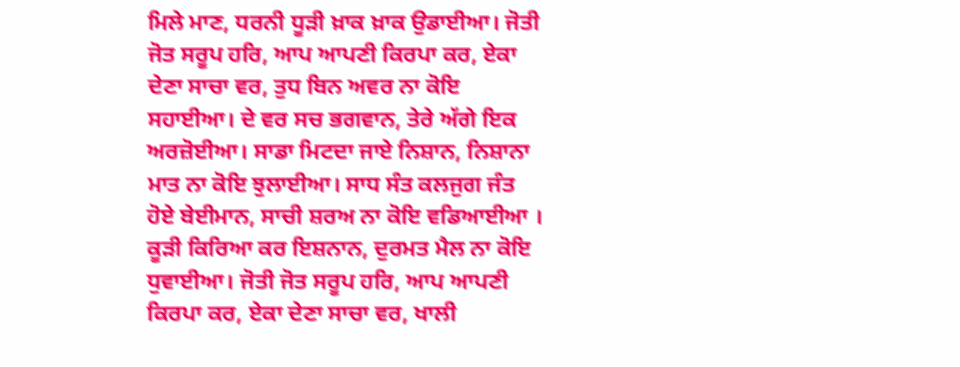ਮਿਲੇ ਮਾਣ, ਧਰਨੀ ਧੂੜੀ ਖ਼ਾਕ ਖ਼ਾਕ ਉਡਾਈਆ। ਜੋਤੀ ਜੋਤ ਸਰੂਪ ਹਰਿ, ਆਪ ਆਪਣੀ ਕਿਰਪਾ ਕਰ, ਏਕਾ ਦੇਣਾ ਸਾਚਾ ਵਰ, ਤੁਧ ਬਿਨ ਅਵਰ ਨਾ ਕੋਇ ਸਹਾਈਆ। ਦੇ ਵਰ ਸਚ ਭਗਵਾਨ, ਤੇਰੇ ਅੱਗੇ ਇਕ ਅਰਜ਼ੋਈਆ। ਸਾਡਾ ਮਿਟਦਾ ਜਾਏ ਨਿਸ਼ਾਨ, ਨਿਸ਼ਾਨਾ ਮਾਤ ਨਾ ਕੋਇ ਝੁਲਾਈਆ। ਸਾਧ ਸੰਤ ਕਲਜੁਗ ਜੰਤ ਹੋਏ ਬੇਈਮਾਨ, ਸਾਚੀ ਸ਼ਰਅ ਨਾ ਕੋਇ ਵਡਿਆਈਆ । ਕੂੜੀ ਕਿਰਿਆ ਕਰ ਇਸ਼ਨਾਨ, ਦੁਰਮਤ ਮੈਲ ਨਾ ਕੋਇ ਧੁਵਾਈਆ। ਜੋਤੀ ਜੋਤ ਸਰੂਪ ਹਰਿ, ਆਪ ਆਪਣੀ ਕਿਰਪਾ ਕਰ, ਏਕਾ ਦੇਣਾ ਸਾਚਾ ਵਰ, ਖਾਲੀ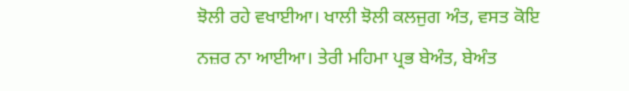ਝੋਲੀ ਰਹੇ ਵਖਾਈਆ। ਖਾਲੀ ਝੋਲੀ ਕਲਜੁਗ ਅੰਤ, ਵਸਤ ਕੋਇ ਨਜ਼ਰ ਨਾ ਆਈਆ। ਤੇਰੀ ਮਹਿਮਾ ਪ੍ਰਭ ਬੇਅੰਤ, ਬੇਅੰਤ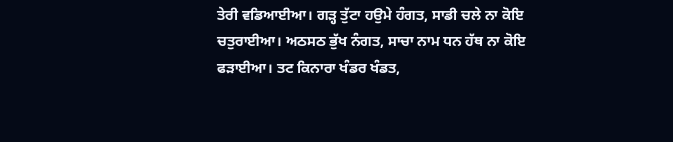ਤੇਰੀ ਵਡਿਆਈਆ। ਗੜ੍ਹ ਤੁੱਟਾ ਹਉਮੇ ਹੰਗਤ, ਸਾਡੀ ਚਲੇ ਨਾ ਕੋਇ ਚਤੁਰਾਈਆ। ਅਠਸਠ ਭੁੱਖ ਨੰਗਤ, ਸਾਚਾ ਨਾਮ ਧਨ ਹੱਥ ਨਾ ਕੋਇ ਫੜਾਈਆ। ਤਟ ਕਿਨਾਰਾ ਖੰਡਰ ਖੰਡਤ,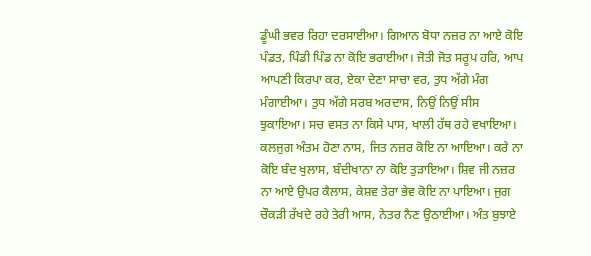ਡੂੰਘੀ ਭਵਰ ਰਿਹਾ ਦਰਸਾਈਆ। ਗਿਆਨ ਬੋਧਾ ਨਜ਼ਰ ਨਾ ਆਏ ਕੋਇ ਪੰਡਤ, ਪਿੰਡੀ ਪਿੰਡ ਨਾ ਕੋਇ ਭਰਾਈਆ। ਜੋਤੀ ਜੋਤ ਸਰੂਪ ਹਰਿ, ਆਪ ਆਪਣੀ ਕਿਰਪਾ ਕਰ, ਏਕਾ ਦੇਣਾ ਸਾਚਾ ਵਰ, ਤੁਧ ਅੱਗੇ ਮੰਗ ਮੰਗਾਈਆ। ਤੁਧ ਅੱਗੇ ਸਰਬ ਅਰਦਾਸ, ਨਿਉਂ ਨਿਉਂ ਸੀਸ ਝੁਕਾਇਆ। ਸਚ ਵਸਤ ਨਾ ਕਿਸੇ ਪਾਸ, ਖਾਲੀ ਹੱਥ ਰਹੇ ਵਖਾਇਆ। ਕਲਜੁਗ ਅੰਤਮ ਹੋਣਾ ਨਾਸ, ਜਿਤ ਨਜ਼ਰ ਕੋਇ ਨਾ ਆਇਆ। ਕਰੇ ਨਾ ਕੋਇ ਬੰਦ ਖੁਲਾਸ, ਬੰਦੀਖਾਨਾ ਨਾ ਕੋਇ ਤੁੜਾਇਆ। ਸ਼ਿਵ ਜੀ ਨਜ਼ਰ ਨਾ ਆਏ ਉਪਰ ਕੈਲਾਸ, ਕੇਸ਼ਵ ਤੇਰਾ ਭੇਵ ਕੋਇ ਨਾ ਪਾਇਆ। ਜੁਗ ਚੌਕੜੀ ਰੱਖਦੇ ਰਹੇ ਤੇਰੀ ਆਸ, ਨੇਤਰ ਨੈਣ ਉਠਾਈਆ। ਅੰਤ ਬੁਝਾਏ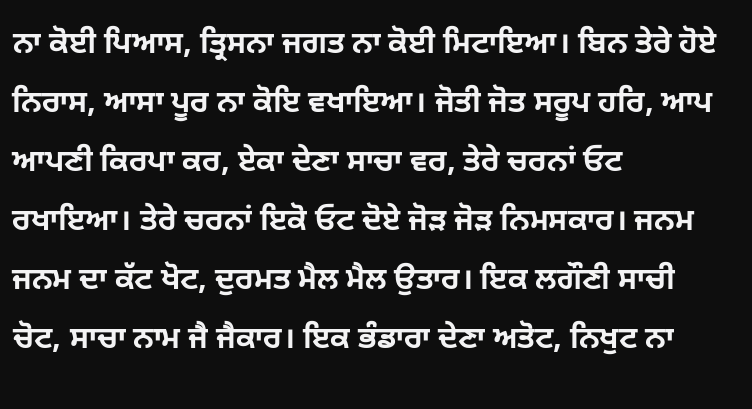ਨਾ ਕੋਈ ਪਿਆਸ, ਤ੍ਰਿਸਨਾ ਜਗਤ ਨਾ ਕੋਈ ਮਿਟਾਇਆ। ਬਿਨ ਤੇਰੇ ਹੋਏ ਨਿਰਾਸ, ਆਸਾ ਪੂਰ ਨਾ ਕੋਇ ਵਖਾਇਆ। ਜੋਤੀ ਜੋਤ ਸਰੂਪ ਹਰਿ, ਆਪ ਆਪਣੀ ਕਿਰਪਾ ਕਰ, ਏਕਾ ਦੇਣਾ ਸਾਚਾ ਵਰ, ਤੇਰੇ ਚਰਨਾਂ ਓਟ ਰਖਾਇਆ। ਤੇਰੇ ਚਰਨਾਂ ਇਕੋ ਓਟ ਦੋਏ ਜੋੜ ਜੋੜ ਨਿਮਸਕਾਰ। ਜਨਮ ਜਨਮ ਦਾ ਕੱਟ ਖੋਟ, ਦੁਰਮਤ ਮੈਲ ਮੈਲ ਉਤਾਰ। ਇਕ ਲਗੌਣੀ ਸਾਚੀ ਚੋਟ, ਸਾਚਾ ਨਾਮ ਜੈ ਜੈਕਾਰ। ਇਕ ਭੰਡਾਰਾ ਦੇਣਾ ਅਤੋਟ, ਨਿਖੁਟ ਨਾ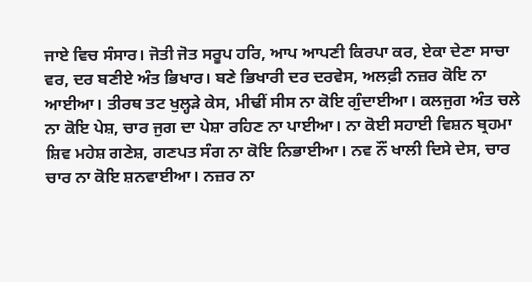ਜਾਏ ਵਿਚ ਸੰਸਾਰ। ਜੋਤੀ ਜੋਤ ਸਰੂਪ ਹਰਿ, ਆਪ ਆਪਣੀ ਕਿਰਪਾ ਕਰ, ਏਕਾ ਦੇਣਾ ਸਾਚਾ ਵਰ, ਦਰ ਬਣੀਏ ਅੰਤ ਭਿਖਾਰ। ਬਣੇ ਭਿਖਾਰੀ ਦਰ ਦਰਵੇਸ, ਅਲਫ਼ੀ ਨਜ਼ਰ ਕੋਇ ਨਾ ਆਈਆ। ਤੀਰਥ ਤਟ ਖੁਲ੍ਹੜੇ ਕੇਸ, ਮੀਢੀਂ ਸੀਸ ਨਾ ਕੋਇ ਗੁੰਦਾਈਆ। ਕਲਜੁਗ ਅੰਤ ਚਲੇ ਨਾ ਕੋਇ ਪੇਸ਼, ਚਾਰ ਜੁਗ ਦਾ ਪੇਸ਼ਾ ਰਹਿਣ ਨਾ ਪਾਈਆ। ਨਾ ਕੋਈ ਸਹਾਈ ਵਿਸ਼ਨ ਬ੍ਰਹਮਾ ਸ਼ਿਵ ਮਹੇਸ਼ ਗਣੇਸ਼, ਗਣਪਤ ਸੰਗ ਨਾ ਕੋਇ ਨਿਭਾਈਆ। ਨਵ ਨੌਂ ਖਾਲੀ ਦਿਸੇ ਦੇਸ, ਚਾਰ ਚਾਰ ਨਾ ਕੋਇ ਸ਼ਨਵਾਈਆ। ਨਜ਼ਰ ਨਾ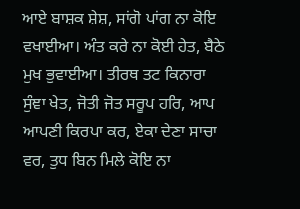ਆਏ ਬਾਸ਼ਕ ਸ਼ੇਸ਼, ਸਾਂਗੋ ਪਾਂਗ ਨਾ ਕੋਇ ਵਖਾਈਆ। ਅੰਤ ਕਰੇ ਨਾ ਕੋਈ ਹੇਤ, ਬੈਠੇ ਮੁਖ ਭੁਵਾਈਆ। ਤੀਰਥ ਤਟ ਕਿਨਾਰਾ ਸੁੰਞਾ ਖੇਤ, ਜੋਤੀ ਜੋਤ ਸਰੂਪ ਹਰਿ, ਆਪ ਆਪਣੀ ਕਿਰਪਾ ਕਰ, ਏਕਾ ਦੇਣਾ ਸਾਚਾ ਵਰ, ਤੁਧ ਬਿਨ ਮਿਲੇ ਕੋਇ ਨਾ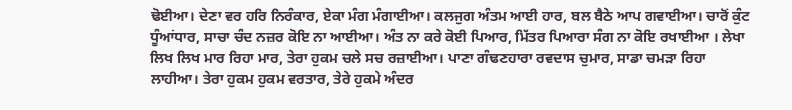ਢੋਈਆ। ਦੇਣਾ ਵਰ ਹਰਿ ਨਿਰੰਕਾਰ, ਏਕਾ ਮੰਗ ਮੰਗਾਈਆ। ਕਲਜੁਗ ਅੰਤਮ ਆਈ ਹਾਰ, ਬਲ ਬੈਠੇ ਆਪ ਗਵਾਈਆ। ਚਾਰੋਂ ਕੁੰਟ ਧੂੰਆਂਧਾਰ, ਸਾਚਾ ਚੰਦ ਨਜ਼ਰ ਕੋਇ ਨਾ ਆਈਆ। ਅੰਤ ਨਾ ਕਰੇ ਕੋਈ ਪਿਆਰ, ਮਿੱਤਰ ਪਿਆਰਾ ਸੰਗ ਨਾ ਕੋਇ ਰਖਾਈਆ । ਲੇਖਾ ਲਿਖ ਲਿਖ ਮਾਰ ਰਿਹਾ ਮਾਰ, ਤੇਰਾ ਹੁਕਮ ਚਲੇ ਸਚ ਰਜ਼ਾਈਆ। ਪਾਣਾ ਗੰਢਣਹਾਰਾ ਰਵਦਾਸ ਚੁਮਾਰ, ਸਾਡਾ ਚਮੜਾ ਰਿਹਾ ਲਾਹੀਆ। ਤੇਰਾ ਹੁਕਮ ਹੁਕਮ ਵਰਤਾਰ, ਤੇਰੇ ਹੁਕਮੇ ਅੰਦਰ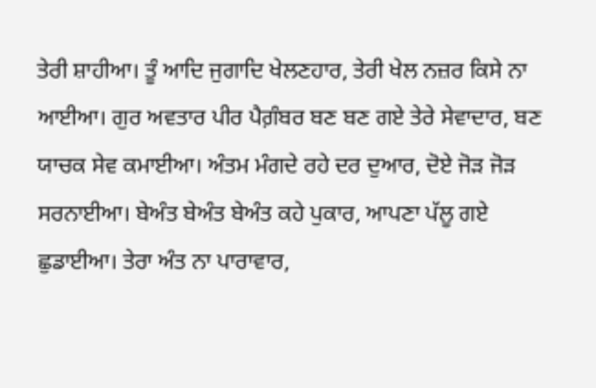ਤੇਰੀ ਸ਼ਾਹੀਆ। ਤੂੰ ਆਦਿ ਜੁਗਾਦਿ ਖੇਲਣਹਾਰ, ਤੇਰੀ ਖੇਲ ਨਜ਼ਰ ਕਿਸੇ ਨਾ ਆਈਆ। ਗੁਰ ਅਵਤਾਰ ਪੀਰ ਪੈਗ਼ੰਬਰ ਬਣ ਬਣ ਗਏ ਤੇਰੇ ਸੇਵਾਦਾਰ, ਬਣ ਯਾਚਕ ਸੇਵ ਕਮਾਈਆ। ਅੰਤਮ ਮੰਗਦੇ ਰਹੇ ਦਰ ਦੁਆਰ, ਦੋਏ ਜੋੜ ਜੋੜ ਸਰਨਾਈਆ। ਬੇਅੰਤ ਬੇਅੰਤ ਬੇਅੰਤ ਕਹੇ ਪੁਕਾਰ, ਆਪਣਾ ਪੱਲੂ ਗਏ ਛੁਡਾਈਆ। ਤੇਰਾ ਅੰਤ ਨਾ ਪਾਰਾਵਾਰ,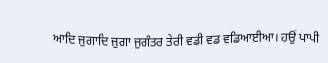ਆਦਿ ਜੁਗਾਦਿ ਜੁਗਾ ਜੁਗੰਤਰ ਤੇਰੀ ਵਡੀ ਵਡ ਵਡਿਆਈਆ। ਹਉਂ ਪਾਪੀ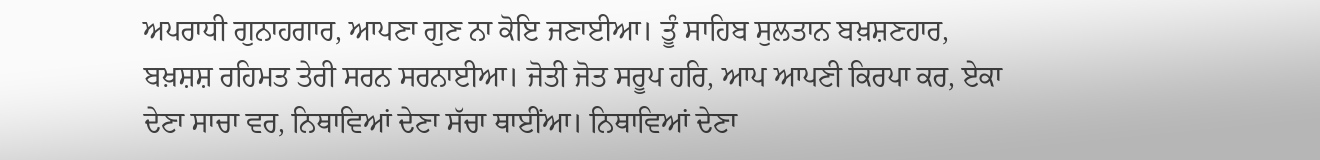ਅਪਰਾਧੀ ਗੁਨਾਹਗਾਰ, ਆਪਣਾ ਗੁਣ ਨਾ ਕੋਇ ਜਣਾਈਆ। ਤੂੰ ਸਾਹਿਬ ਸੁਲਤਾਨ ਬਖ਼ਸ਼ਣਹਾਰ, ਬਖ਼ਸ਼ਸ਼ ਰਹਿਮਤ ਤੇਰੀ ਸਰਨ ਸਰਨਾਈਆ। ਜੋਤੀ ਜੋਤ ਸਰੂਪ ਹਰਿ, ਆਪ ਆਪਣੀ ਕਿਰਪਾ ਕਰ, ਏਕਾ ਦੇਣਾ ਸਾਚਾ ਵਰ, ਨਿਥਾਵਿਆਂ ਦੇਣਾ ਸੱਚਾ ਥਾਈਂਆ। ਨਿਥਾਵਿਆਂ ਦੇਣਾ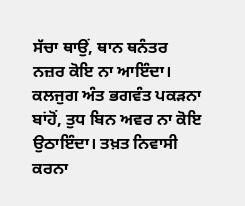ਸੱਚਾ ਥਾਉਂ, ਥਾਨ ਥਨੰਤਰ ਨਜ਼ਰ ਕੋਇ ਨਾ ਆਇੰਦਾ। ਕਲਜੁਗ ਅੰਤ ਭਗਵੰਤ ਪਕੜਨਾ ਬਾਂਹੋਂ, ਤੁਧ ਬਿਨ ਅਵਰ ਨਾ ਕੋਇ ਉਠਾਇੰਦਾ। ਤਖ਼ਤ ਨਿਵਾਸੀ ਕਰਨਾ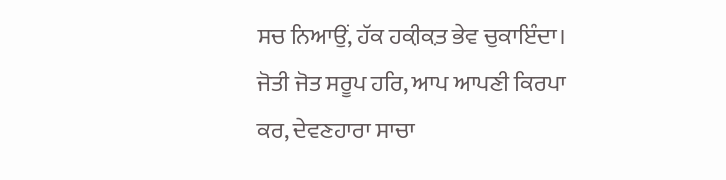ਸਚ ਨਿਆਉਂ, ਹੱਕ ਹਕ਼ੀਕ਼ਤ ਭੇਵ ਚੁਕਾਇੰਦਾ। ਜੋਤੀ ਜੋਤ ਸਰੂਪ ਹਰਿ, ਆਪ ਆਪਣੀ ਕਿਰਪਾ ਕਰ, ਦੇਵਣਹਾਰਾ ਸਾਚਾ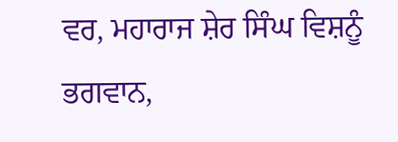ਵਰ, ਮਹਾਰਾਜ ਸ਼ੇਰ ਸਿੰਘ ਵਿਸ਼ਨੂੰ ਭਗਵਾਨ,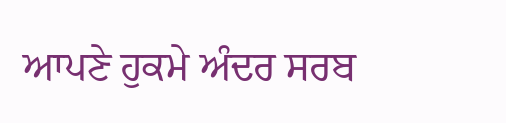ਆਪਣੇ ਹੁਕਮੇ ਅੰਦਰ ਸਰਬ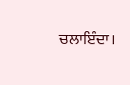ਚਲਾਇੰਦਾ।